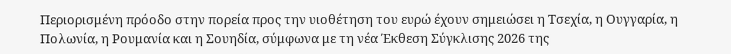Περιορισμένη πρόοδο στην πορεία προς την υιοθέτηση του ευρώ έχουν σημειώσει η Τσεχία, η Ουγγαρία, η Πολωνία, η Ρουμανία και η Σουηδία, σύμφωνα με τη νέα Έκθεση Σύγκλισης 2026 της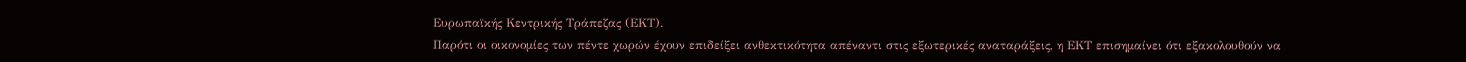Ευρωπαϊκής Κεντρικής Τράπεζας (ΕΚΤ).
Παρότι οι οικονομίες των πέντε χωρών έχουν επιδείξει ανθεκτικότητα απέναντι στις εξωτερικές αναταράξεις, η ΕΚΤ επισημαίνει ότι εξακολουθούν να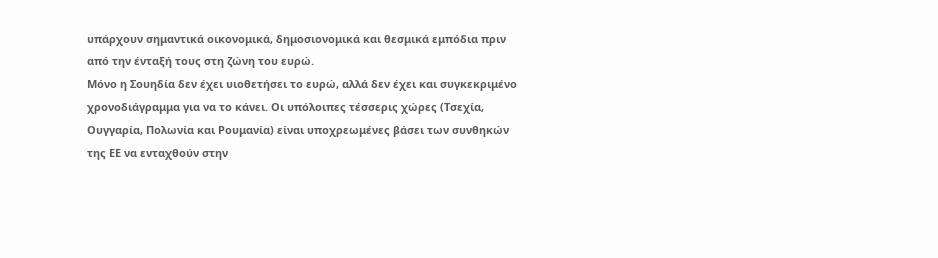υπάρχουν σημαντικά οικονομικά, δημοσιονομικά και θεσμικά εμπόδια πριν από την ένταξή τους στη ζώνη του ευρώ.
Μόνο η Σουηδία δεν έχει υιοθετήσει το ευρώ, αλλά δεν έχει και συγκεκριμένο χρονοδιάγραμμα για να το κάνει. Οι υπόλοιπες τέσσερις χώρες (Τσεχία, Ουγγαρία, Πολωνία και Ρουμανία) είναι υποχρεωμένες βάσει των συνθηκών της ΕΕ να ενταχθούν στην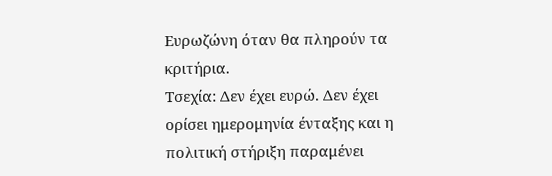Ευρωζώνη όταν θα πληρούν τα κριτήρια.
Τσεχία: Δεν έχει ευρώ. Δεν έχει ορίσει ημερομηνία ένταξης και η πολιτική στήριξη παραμένει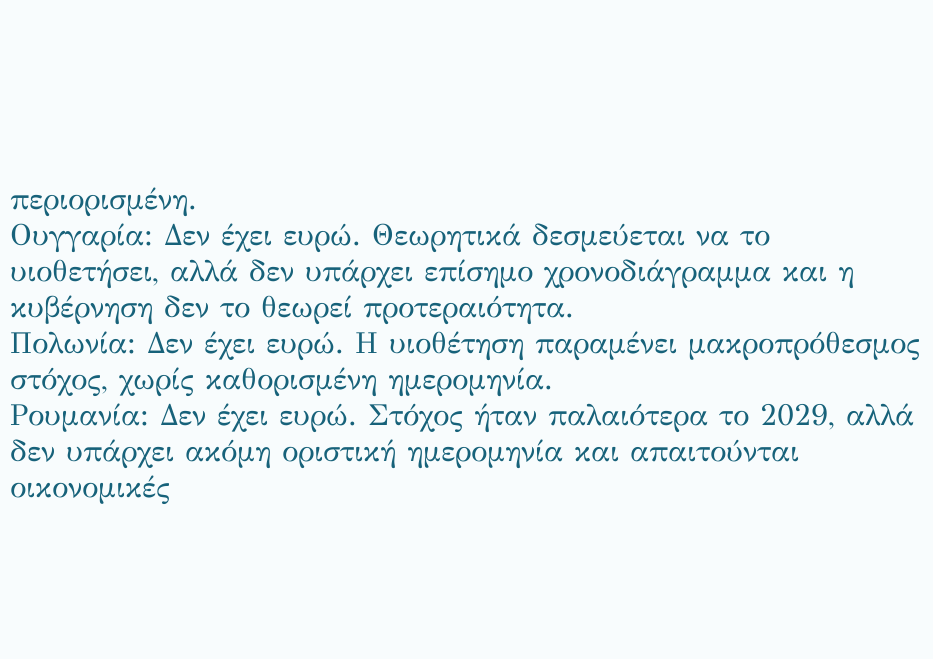περιορισμένη.
Ουγγαρία: Δεν έχει ευρώ. Θεωρητικά δεσμεύεται να το υιοθετήσει, αλλά δεν υπάρχει επίσημο χρονοδιάγραμμα και η κυβέρνηση δεν το θεωρεί προτεραιότητα.
Πολωνία: Δεν έχει ευρώ. Η υιοθέτηση παραμένει μακροπρόθεσμος στόχος, χωρίς καθορισμένη ημερομηνία.
Ρουμανία: Δεν έχει ευρώ. Στόχος ήταν παλαιότερα το 2029, αλλά δεν υπάρχει ακόμη οριστική ημερομηνία και απαιτούνται οικονομικές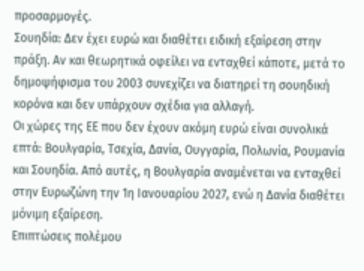προσαρμογές.
Σουηδία: Δεν έχει ευρώ και διαθέτει ειδική εξαίρεση στην πράξη. Αν και θεωρητικά οφείλει να ενταχθεί κάποτε, μετά το δημοψήφισμα του 2003 συνεχίζει να διατηρεί τη σουηδική κορόνα και δεν υπάρχουν σχέδια για αλλαγή.
Οι χώρες της ΕΕ που δεν έχουν ακόμη ευρώ είναι συνολικά επτά: Βουλγαρία, Τσεχία, Δανία, Ουγγαρία, Πολωνία, Ρουμανία και Σουηδία. Από αυτές, η Βουλγαρία αναμένεται να ενταχθεί στην Ευρωζώνη την 1η Ιανουαρίου 2027, ενώ η Δανία διαθέτει μόνιμη εξαίρεση.
Επιπτώσεις πολέμου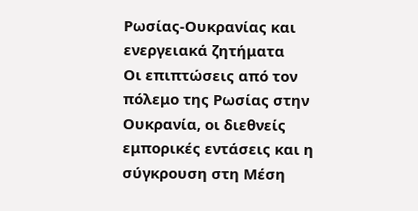Ρωσίας-Ουκρανίας και ενεργειακά ζητήματα
Οι επιπτώσεις από τον πόλεμο της Ρωσίας στην Ουκρανία, οι διεθνείς εμπορικές εντάσεις και η σύγκρουση στη Μέση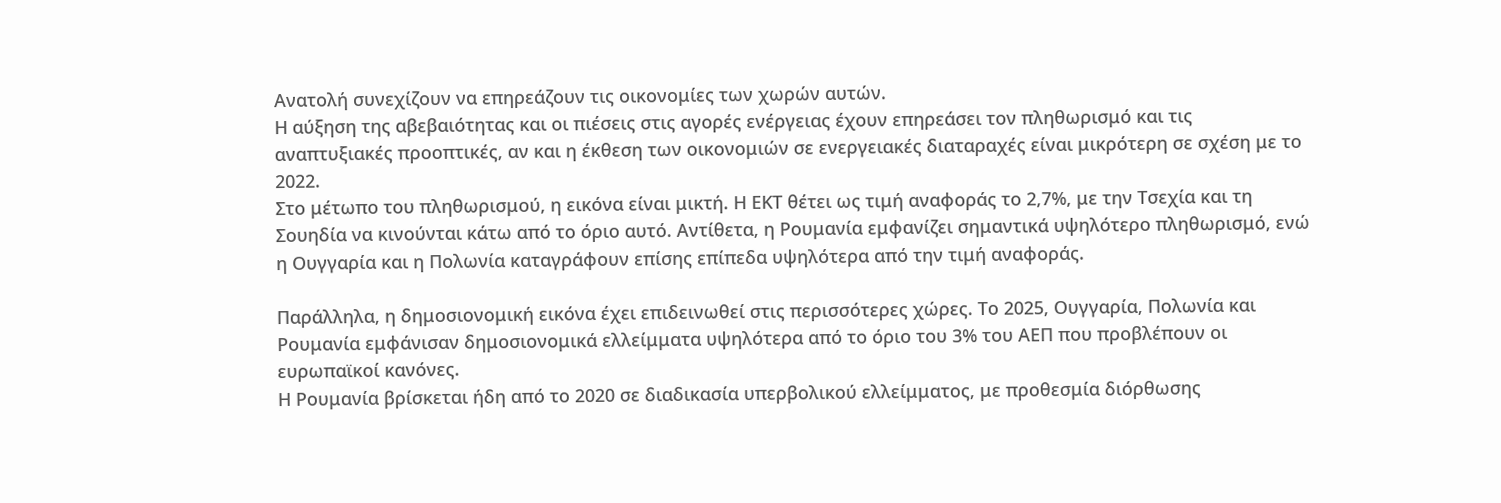Ανατολή συνεχίζουν να επηρεάζουν τις οικονομίες των χωρών αυτών.
Η αύξηση της αβεβαιότητας και οι πιέσεις στις αγορές ενέργειας έχουν επηρεάσει τον πληθωρισμό και τις αναπτυξιακές προοπτικές, αν και η έκθεση των οικονομιών σε ενεργειακές διαταραχές είναι μικρότερη σε σχέση με το 2022.
Στο μέτωπο του πληθωρισμού, η εικόνα είναι μικτή. Η ΕΚΤ θέτει ως τιμή αναφοράς το 2,7%, με την Τσεχία και τη Σουηδία να κινούνται κάτω από το όριο αυτό. Αντίθετα, η Ρουμανία εμφανίζει σημαντικά υψηλότερο πληθωρισμό, ενώ η Ουγγαρία και η Πολωνία καταγράφουν επίσης επίπεδα υψηλότερα από την τιμή αναφοράς.

Παράλληλα, η δημοσιονομική εικόνα έχει επιδεινωθεί στις περισσότερες χώρες. Το 2025, Ουγγαρία, Πολωνία και Ρουμανία εμφάνισαν δημοσιονομικά ελλείμματα υψηλότερα από το όριο του 3% του ΑΕΠ που προβλέπουν οι ευρωπαϊκοί κανόνες.
Η Ρουμανία βρίσκεται ήδη από το 2020 σε διαδικασία υπερβολικού ελλείμματος, με προθεσμία διόρθωσης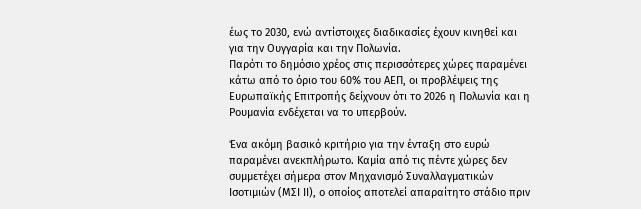έως το 2030, ενώ αντίστοιχες διαδικασίες έχουν κινηθεί και για την Ουγγαρία και την Πολωνία.
Παρότι το δημόσιο χρέος στις περισσότερες χώρες παραμένει κάτω από το όριο του 60% του ΑΕΠ, οι προβλέψεις της Ευρωπαϊκής Επιτροπής δείχνουν ότι το 2026 η Πολωνία και η Ρουμανία ενδέχεται να το υπερβούν.

Ένα ακόμη βασικό κριτήριο για την ένταξη στο ευρώ παραμένει ανεκπλήρωτο. Καμία από τις πέντε χώρες δεν συμμετέχει σήμερα στον Μηχανισμό Συναλλαγματικών Ισοτιμιών (ΜΣΙ ΙΙ), ο οποίος αποτελεί απαραίτητο στάδιο πριν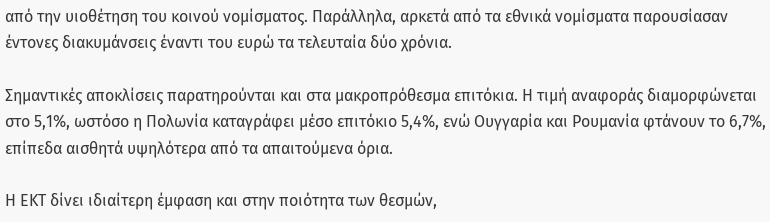από την υιοθέτηση του κοινού νομίσματος. Παράλληλα, αρκετά από τα εθνικά νομίσματα παρουσίασαν έντονες διακυμάνσεις έναντι του ευρώ τα τελευταία δύο χρόνια.

Σημαντικές αποκλίσεις παρατηρούνται και στα μακροπρόθεσμα επιτόκια. Η τιμή αναφοράς διαμορφώνεται στο 5,1%, ωστόσο η Πολωνία καταγράφει μέσο επιτόκιο 5,4%, ενώ Ουγγαρία και Ρουμανία φτάνουν το 6,7%, επίπεδα αισθητά υψηλότερα από τα απαιτούμενα όρια.

Η ΕΚΤ δίνει ιδιαίτερη έμφαση και στην ποιότητα των θεσμών,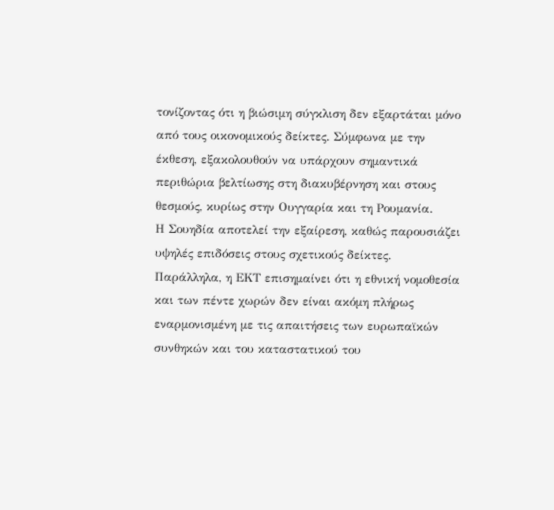τονίζοντας ότι η βιώσιμη σύγκλιση δεν εξαρτάται μόνο από τους οικονομικούς δείκτες. Σύμφωνα με την έκθεση, εξακολουθούν να υπάρχουν σημαντικά περιθώρια βελτίωσης στη διακυβέρνηση και στους θεσμούς, κυρίως στην Ουγγαρία και τη Ρουμανία.
Η Σουηδία αποτελεί την εξαίρεση, καθώς παρουσιάζει υψηλές επιδόσεις στους σχετικούς δείκτες.
Παράλληλα, η ΕΚΤ επισημαίνει ότι η εθνική νομοθεσία και των πέντε χωρών δεν είναι ακόμη πλήρως εναρμονισμένη με τις απαιτήσεις των ευρωπαϊκών συνθηκών και του καταστατικού του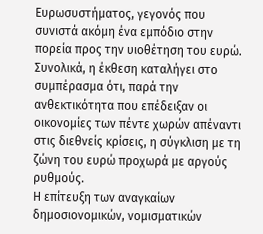Ευρωσυστήματος, γεγονός που συνιστά ακόμη ένα εμπόδιο στην πορεία προς την υιοθέτηση του ευρώ.
Συνολικά, η έκθεση καταλήγει στο συμπέρασμα ότι, παρά την ανθεκτικότητα που επέδειξαν οι οικονομίες των πέντε χωρών απέναντι στις διεθνείς κρίσεις, η σύγκλιση με τη ζώνη του ευρώ προχωρά με αργούς ρυθμούς.
Η επίτευξη των αναγκαίων δημοσιονομικών, νομισματικών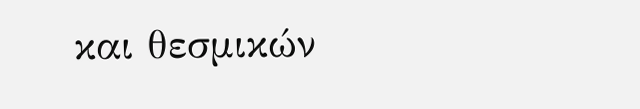και θεσμικών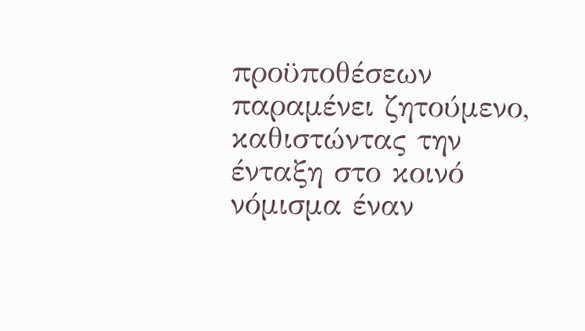προϋποθέσεων παραμένει ζητούμενο, καθιστώντας την ένταξη στο κοινό νόμισμα έναν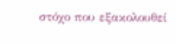στόχο που εξακολουθεί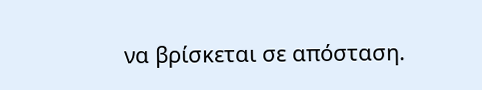να βρίσκεται σε απόσταση.